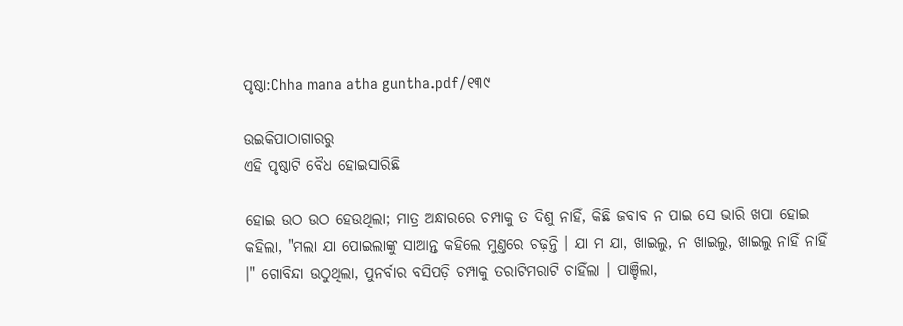ପୃଷ୍ଠା:Chha mana atha guntha.pdf/୧୩୯

ଉଇକିପାଠାଗାର‌ରୁ
ଏହି ପୃଷ୍ଠାଟି ବୈଧ ହୋଇସାରିଛି

ହୋଇ ଉଠ ଉଠ ହେଉଥିଲା; ମାତ୍ର ଅନ୍ଧାରରେ ଚମ୍ପାକୁ ତ ଦିଶୁ ନାହିଁ, କିଛି ଜବାବ ନ ପାଇ ସେ ଭାରି ଖପା ହୋଇ କହିଲା, "ମଲା ଯା ପୋଇଲାଙ୍କୁ ସାଆନ୍ତ କହିଲେ ମୁଣ୍ତରେ ଚଢ଼ନ୍ତି । ଯା ମ ଯା, ଖାଇଲୁ, ନ ଖାଇଲୁ, ଖାଇଲୁ ନାହିଁ ନାହିଁ ।" ଗୋବିନ୍ଦା ଉଠୁଥିଲା, ପୁନର୍ବାର ବସିପଡ଼ି ଚମ୍ପାକୁ ତରାଟିମରାଟି ଚାହିଁଲା । ପାଞ୍ଚିଲା,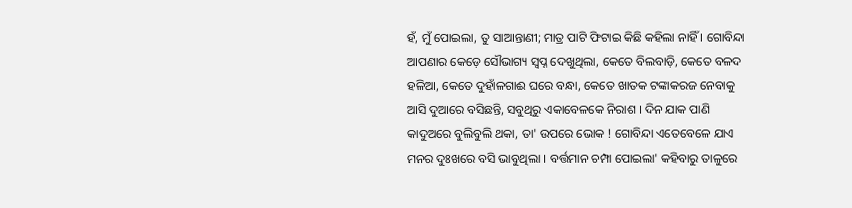ହଁ, ମୁଁ ପୋଇଲା, ତୁ ସାଆନ୍ତାଣୀ; ମାତ୍ର ପାଟି ଫିଟାଇ କିଛି କହିଲା ନାହିଁ । ଗୋବିନ୍ଦା ଆପଣାର କେଡ଼େ ସୌଭାଗ୍ୟ ସ୍ୱପ୍ନ ଦେଖୁଥିଲା, କେତେ ବିଲବାଡ଼ି, କେତେ ବଳଦ ହଳିଆ, କେତେ ଦୁହାଁଳଗାଈ ଘରେ ବନ୍ଧା, କେତେ ଖାତକ ଟଙ୍କାକରଜ ନେବାକୁ ଆସି ଦୁଆରେ ବସିଛନ୍ତି, ସବୁଥିରୁ ଏକାବେଳକେ ନିରାଶ । ଦିନ ଯାକ ପାଣି କାଦୁଅରେ ବୁଲିବୁଲି ଥକା, ତା' ଉପରେ ଭୋକ ! ଗୋବିନ୍ଦା ଏତେବେଳେ ଯାଏ ମନର ଦୁଃଖରେ ବସି ଭାବୁଥିଲା । ବର୍ତ୍ତମାନ ଚମ୍ପା ପୋଇଲା' କହିବାରୁ ତାଳୁରେ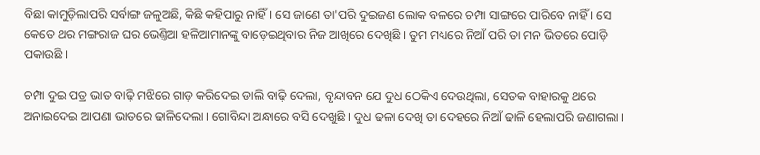ବିଛା କାମୁଡ଼ିଲାପରି ସର୍ବାଙ୍ଗ ଜଳୁଅଛି, କିଛି କହିପାରୁ ନାହିଁ । ସେ ଜାଣେ ତା'ପରି ଦୁଇଜଣ ଲୋକ ବଳରେ ଚମ୍ପା ସାଙ୍ଗରେ ପାରିବେ ନାହିଁ । ସେ କେତେ ଥର ମଙ୍ଗରାଜ ଘର ଭେଣ୍ତିଆ ହଳିଆମାନଙ୍କୁ ବାଡ଼େଇଥିବାର ନିଜ ଆଖିରେ ଦେଖିଛି । ତୁମ ମଧ୍ୟରେ ନିଆଁ ପରି ତା ମନ ଭିତରେ ପୋଡ଼ି ପକାଉଛି ।

ଚମ୍ପା ଦୁଇ ପତ୍ର ଭାତ ବାଢ଼ି ମଝିରେ ଗାଡ଼ କରିଦେଇ ଡାଲି ବାଢ଼ି ଦେଲା, ବୃନ୍ଦାବନ ଯେ ଦୁଧ ଠେକିଏ ଦେଉଥିଲା, ସେତକ ବାହାରକୁ ଥରେ ଅନାଇଦେଇ ଆପଣା ଭାତରେ ଢାଳିଦେଲା । ଗୋବିନ୍ଦା ଅନ୍ଧାରେ ବସି ଦେଖୁଛି । ଦୁଧ ଢଳା ଦେଖି ତା ଦେହରେ ନିଆଁ ଢାଳି ହେଲାପରି ଜଣାଗଲା ।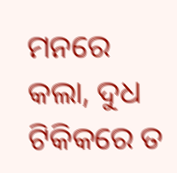ମନରେ କଲା, ଦୁଧ ଟିକିକରେ ତ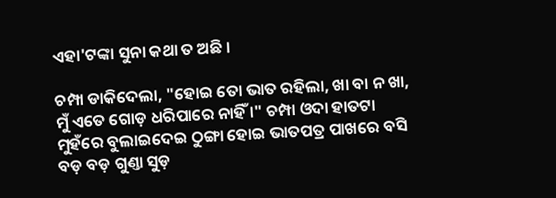ଏହା'ଟଙ୍କା ସୁନା କଥା ତ ଅଛି ।

ଚମ୍ପା ଡାକିଦେଲା, "ହୋଇ ତୋ ଭାତ ରହିଲା, ଖା ବା ନ ଖା, ମୁଁ ଏତେ ଗୋଡ଼ ଧରିପାରେ ନାହିଁ ।" ଚମ୍ପା ଓଦା ହାତଟା ମୁହଁରେ ବୁଲାଇଦେଇ ଠୁଙ୍ଗା ହୋଇ ଭାତପତ୍ର ପାଖରେ ବସି ବଡ଼ ବଡ଼ ଗୁଣ୍ତା ସୁଡ଼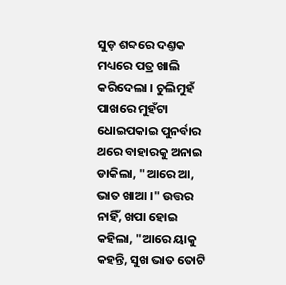ସୁଡ଼ ଶବ୍ଦରେ ଦଣ୍ତକ ମଧ୍ୟରେ ପତ୍ର ଖାଲି କରିଦେଲା । ଚୁଲିମୁହଁ ପାଖରେ ମୁହଁଟା ଧୋଇପକାଇ ପୁନର୍ବାର ଥରେ ବାହାରକୁ ଅନାଇ ଡାକିଲା, "ଆରେ ଆ, ଭାତ ଖାଆ ।" ଉତ୍ତର ନାହିଁ, ଖପା ହୋଇ କହିଲା, "ଆରେ ୟାକୁ କହନ୍ତି, ସୁଖ ଭାତ ତୋଟି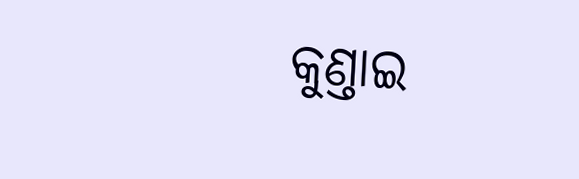କୁଣ୍ତାଇ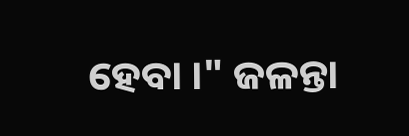ହେବା ।" ଜଳନ୍ତା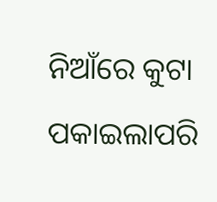ନିଆଁରେ କୁଟା ପକାଇଲାପରି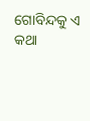ଗୋବିନ୍ଦକୁ ଏ କଥା